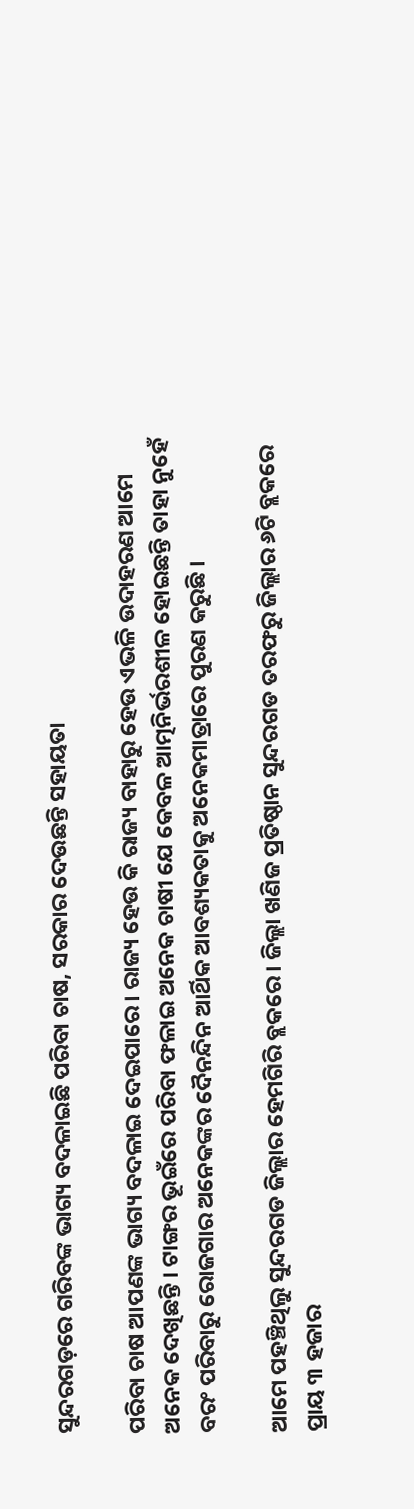ସୁନ୍ଦରଗଡ଼ରେ ଗରିବଙ୍କ ଭାଗ୍ୟ ବଦଳାଇଛି ପରିବା ଚାଷ, ସରକାର ଦେଉଛନ୍ତି ସହାୟତା

ପରିବା ଚାଷ ଆପଣଙ୍କ ଭାଗ୍ୟ ବଦଳାଇ ଦେଇପାରେ । ରାଜ୍ୟ ହେଉ କି ରାଜ୍ୟ ବାହାରୁ ହେଉ ଏଭଳି ଉଦାହରଣ ଆମେ ଅନେକ ଦେଖିଛନ୍ତି । ଟାଙ୍ଗର ଭୂଇଁରେ ପରିବା ଫଳାଇ ଅନେକ ଚାଷୀ ଯେ କେବଳ ଆତ୍ମନିର୍ଭରଶୀଳ ହୋଇଛନ୍ତି ତାହା ନୁହେଁ ବରଂ ପରିବାରୁ ରୋଜଗାର ଅନେକଙ୍କର ଦୈନନ୍ଦିନ ଆର୍ଥିକ ଆବଶ୍ୟକତାକୁ ଅନେକମାତ୍ରାରେ ପୁରଣ କରୁଛି ।

ଆମେ ପହଞ୍ଚିଥିଲୁ ସୁନ୍ଦରଗଡ ଜିଲ୍ଲାର ହେମଗିରି ବ୍ଲକରେ । ଜିଲ୍ଲା ଖଣିଜ ପ୍ରତିଷ୍ଠାନ ସୁନ୍ଦରଗଡ ତରଫରୁ ଜିଲ୍ଲାର ୬ଟି ବ୍ଲକରେ ପ୍ରାୟ ୩ ହଜାର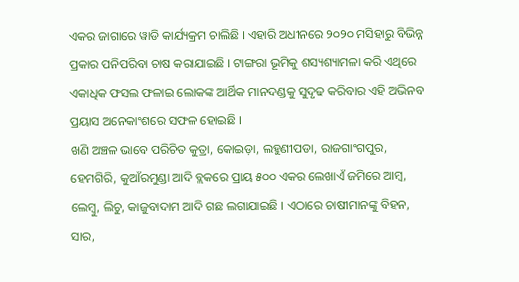ଏକର ଜାଗାରେ ୱାଡି କାର୍ଯ୍ୟକ୍ରମ ଚାଲିଛି । ଏହାରି ଅଧୀନରେ ୨୦୨୦ ମସିହାରୁ ବିଭିନ୍ନ ପ୍ରକାର ପନିପରିବା ଚାଷ କରାଯାଇଛି । ଟାଙ୍ଗରା ଭୂମିକୁ ଶସ୍ୟଶ୍ୟାମଳା କରି ଏଥିରେ ଏକାଧିକ ଫସଲ ଫଳାଇ ଲୋକଙ୍କ ଆର୍ଥିକ ମାନଦଣ୍ଡକୁ ସୁଦୃଢ କରିବାର ଏହି ଅଭିନବ ପ୍ରୟାସ ଅନେକାଂଶରେ ସଫଳ ହୋଇଛି ।
ଖଣି ଅଞ୍ଚଳ ଭାବେ ପରିଚିତ କୁତ୍ରା, କୋଇଡ଼ା, ଲହୁଣୀପଡା, ରାଜଗାଂଗପୁର, ହେମଗିରି, କୁଆଁରମୁଣ୍ଡା ଆଦି ବ୍ଲକରେ ପ୍ରାୟ ୫୦୦ ଏକର ଲେଖାଏଁ ଜମିରେ ଆମ୍ବ, ଲେମ୍ବୁ, ଲିଚୁ, କାଜୁବାଦାମ ଆଦି ଗଛ ଲଗାଯାଇଛି । ଏଠାରେ ଚାଷୀମାନଙ୍କୁ ବିହନ, ସାର,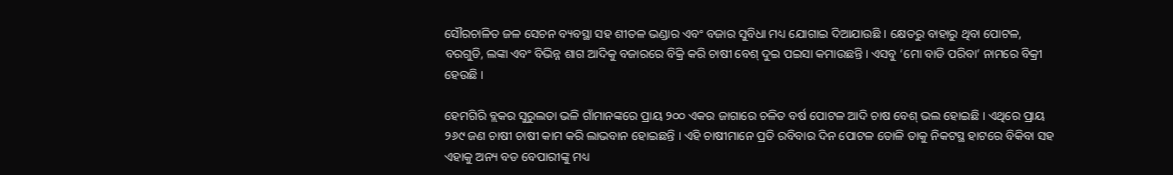ସୌରଚାଳିତ ଜଳ ସେଚନ ବ୍ୟବସ୍ଥା ସହ ଶୀତଳ ଭଣ୍ଡାର ଏବଂ ବଜାର ସୁବିଧା ମଧ୍ୟ ଯୋଗାଇ ଦିଆଯାଉଛି । କ୍ଷେତରୁ ବାହାରୁ ଥିବା ପୋଟଳ, ବରଗୁଡି, ଲଙ୍କା ଏବଂ ବିଭିନ୍ନ ଶାଗ ଆଦିକୁ ବଜାରରେ ବିକ୍ରି କରି ଚାଷୀ ବେଶ୍ ଦୁଇ ପଇସା କମାଉଛନ୍ତି । ଏସବୁ ‘ମୋ ବାଡି ପରିବା’ ନାମରେ ବିକ୍ରୀ ହେଉଛି ।

ହେମଗିରି ବ୍ଲକର ସୁରୁଲତା ଭଳି ଗାଁମାନଙ୍କରେ ପ୍ରାୟ ୨୦୦ ଏକର ଜାଗାରେ ଚଳିତ ବର୍ଷ ପୋଟଳ ଆଦି ଚାଷ ବେଶ୍ ଭଲ ହୋଇଛି । ଏଥିରେ ପ୍ରାୟ ୨୬୯ ଜଣ ଚାଷୀ ଚାଷୀ କାମ କରି ଲାଭବାନ ହୋଇଛନ୍ତି । ଏହି ଚାଷୀମାନେ ପ୍ରତି ରବିବାର ଦିନ ପୋଟଳ ତୋଳି ତାକୁ ନିକଟସ୍ଥ ହାଟରେ ବିକିବା ସହ ଏହାକୁ ଅନ୍ୟ ବଡ ବେପାରୀଙ୍କୁ ମଧ୍ୟ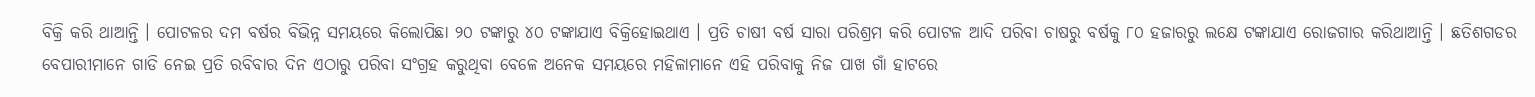ବିକ୍ରି କରି ଥାଆନ୍ତି । ପୋଟଳର ଦମ ବର୍ଷର ବିଭିନ୍ନ ସମୟରେ କିଲୋପିଛା ୨୦ ଟଙ୍କାରୁ ୪୦ ଟଙ୍କାଯାଏ ବିକ୍ରିହୋଇଥାଏ । ପ୍ରତି ଚାଷୀ ବର୍ଷ ସାରା ପରିଶ୍ରମ କରି ପୋଟଳ ଆଦି ପରିବା ଚାଷରୁ ବର୍ଷକୁ ୮୦ ହଜାରରୁ ଲକ୍ଷେ ଟଙ୍କାଯାଏ ରୋଜଗାର କରିଥାଆନ୍ତି । ଛତିଶଗଡର ବେପାରୀମାନେ ଗାଡି ନେଇ ପ୍ରତି ରବିବାର ଦିନ ଏଠାରୁ ପରିବା ସଂଗ୍ରହ କରୁଥିବା ବେଳେ ଅନେକ ସମୟରେ ମହିଳାମାନେ ଏହି ପରିବାକୁ ନିଜ ପାଖ ଗାଁ ହାଟରେ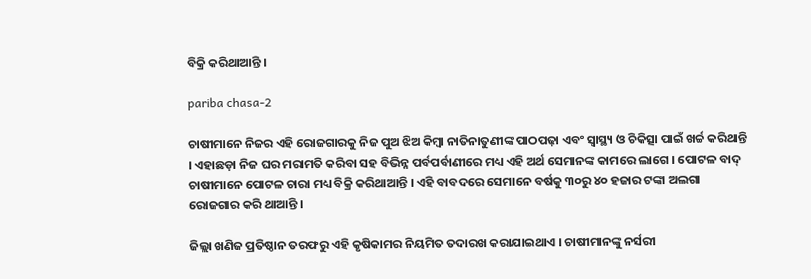ବିକ୍ରି କରିଥାଆନ୍ତି ।

pariba chasa-2

ଚାଷୀମାନେ ନିଜର ଏହି ରୋଜଗାରକୁ ନିଜ ପୁଅ ଝିଅ କିମ୍ବା ନାତିନାତୁଣୀଙ୍କ ପାଠପଢ଼ା ଏବଂ ସ୍ୱାସ୍ଥ୍ୟ ଓ ଚିକିତ୍ସା ପାଇଁ ଖର୍ଚ୍ଚ କରିଥାନ୍ତି । ଏହାଛଡ଼ା ନିଜ ଘର ମରାମତି କରିବା ସହ ବିଭିନ୍ନ ପର୍ବପର୍ବାଣୀରେ ମଧ୍ୟ ଏହି ଅର୍ଥ ସେମାନଙ୍କ କାମରେ ଲାଗେ । ପୋଟଳ ବାଦ୍ ଚାଷୀମାନେ ପୋଟଳ ଚାରା ମଧ୍ୟ ବିକ୍ରି କରିଥାଆନ୍ତି । ଏହି ବାବଦରେ ସେମାନେ ବର୍ଷକୁ ୩୦ରୁ ୪୦ ହଜାର ଟଙ୍କା ଅଲଗା ରୋଜଗାର କରି ଥାଆନ୍ତି ।

ଜିଲ୍ଲା ଖଣିଜ ପ୍ରତିଷ୍ଠାନ ତରଫରୁ ଏହି କୃଷିକାମର ନିୟମିତ ତଦାରଖ କରାଯାଇଥାଏ । ଚାଷୀମାନଙ୍କୁ ନର୍ସରୀ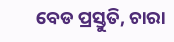ବେଡ ପ୍ରସ୍ତୁତି, ଚାରା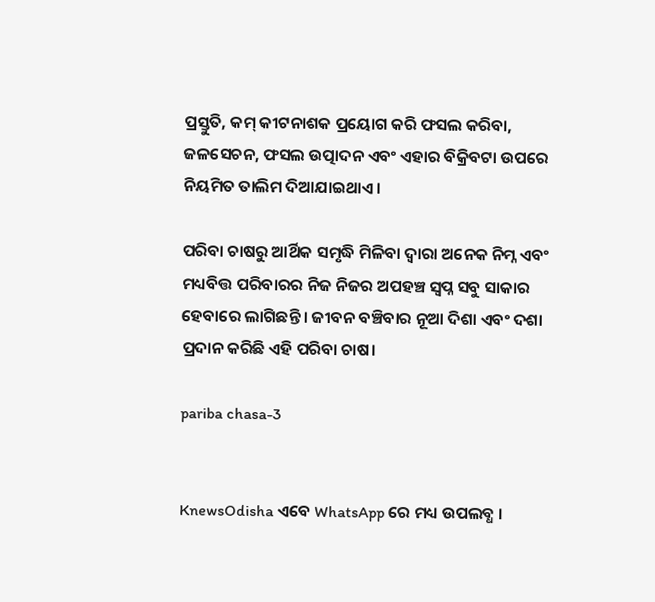ପ୍ରସ୍ତୁତି, କମ୍ କୀଟନାଶକ ପ୍ରୟୋଗ କରି ଫସଲ କରିବା, ଜଳସେଚନ, ଫସଲ ଉତ୍ପାଦନ ଏବଂ ଏହାର ବିକ୍ରିବଟା ଉପରେ ନିୟମିତ ତାଲିମ ଦିଆଯାଇଥାଏ ।

ପରିବା ଚାଷରୁ ଆର୍ଥିକ ସମୃଦ୍ଧି ମିଳିବା ଦ୍ୱାରା ଅନେକ ନିମ୍ନ ଏବଂ ମଧ୍ୟବିତ୍ତ ପରିବାରର ନିଜ ନିଜର ଅପହଞ୍ଚ ସ୍ୱପ୍ନ ସବୁ ସାକାର ହେବାରେ ଲାଗିଛନ୍ତି । ଜୀବନ ବଞ୍ଚିବାର ନୂଆ ଦିଶା ଏବଂ ଦଶା ପ୍ରଦାନ କରିଛି ଏହି ପରିବା ଚାଷ।

pariba chasa-3


KnewsOdisha ଏବେ WhatsApp ରେ ମଧ୍ୟ ଉପଲବ୍ଧ ।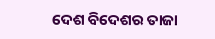ଦେଶ ବିଦେଶର ତାଜା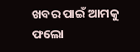ଖବର ପାଇଁ ଆମକୁ ଫଲୋ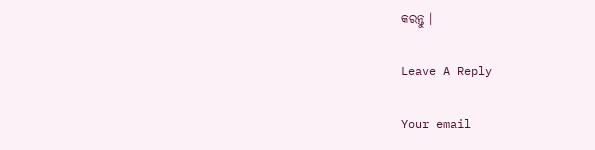କରନ୍ତୁ ।

Leave A Reply

Your email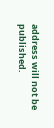address will not be published.